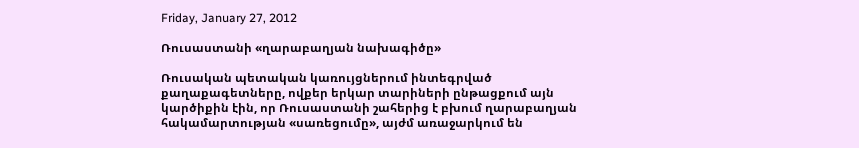Friday, January 27, 2012

Ռուսաստանի «ղարաբաղյան նախագիծը»

Ռուսական պետական կառույցներում ինտեգրված քաղաքագետները, ովքեր երկար տարիների ընթացքում այն կարծիքին էին, որ Ռուսաստանի շահերից է բխում ղարաբաղյան հակամարտության «սառեցումը», այժմ առաջարկում են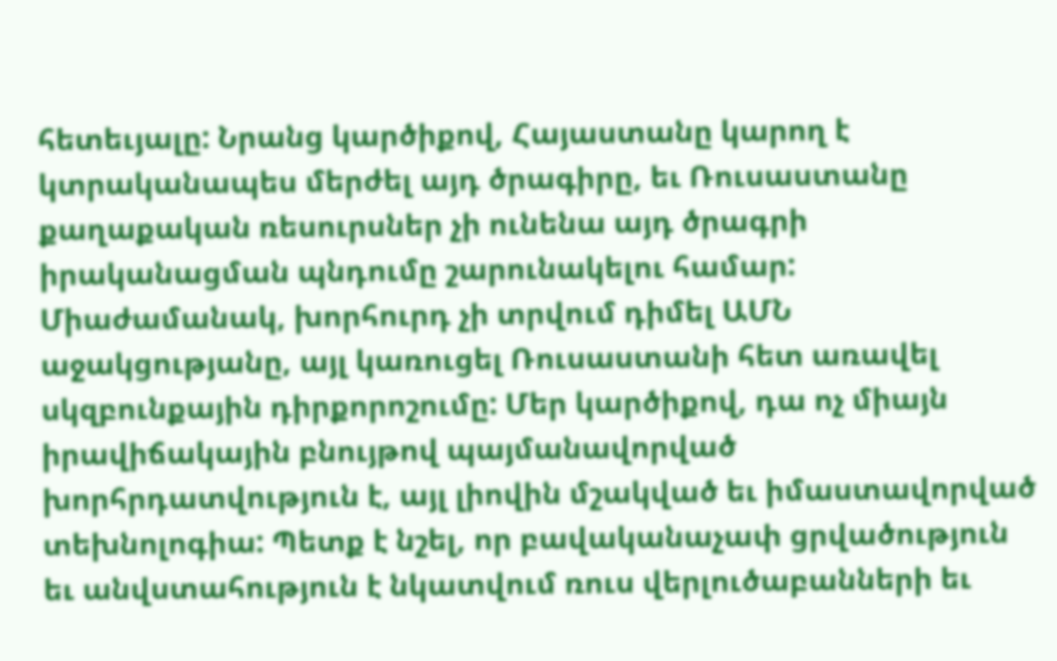հետեւյալը: Նրանց կարծիքով, Հայաստանը կարող է կտրականապես մերժել այդ ծրագիրը, եւ Ռուսաստանը քաղաքական ռեսուրսներ չի ունենա այդ ծրագրի իրականացման պնդումը շարունակելու համար: Միաժամանակ, խորհուրդ չի տրվում դիմել ԱՄՆ աջակցությանը, այլ կառուցել Ռուսաստանի հետ առավել սկզբունքային դիրքորոշումը: Մեր կարծիքով, դա ոչ միայն իրավիճակային բնույթով պայմանավորված խորհրդատվություն է, այլ լիովին մշակված եւ իմաստավորված տեխնոլոգիա: Պետք է նշել, որ բավականաչափ ցրվածություն եւ անվստահություն է նկատվում ռուս վերլուծաբանների եւ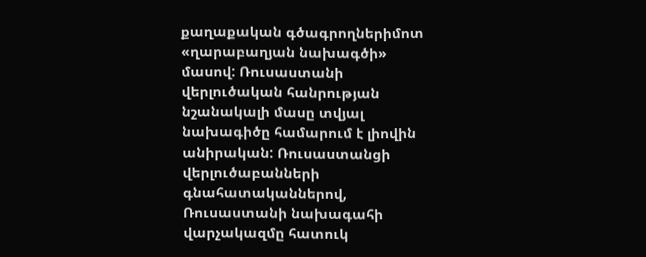քաղաքական գծագրողներիմոտ «ղարաբաղյան նախագծի» մասով: Ռուսաստանի վերլուծական հանրության նշանակալի մասը տվյալ նախագիծը համարում է լիովին անիրական: Ռուսաստանցի վերլուծաբանների գնահատականներով, Ռուսաստանի նախագահի վարչակազմը հատուկ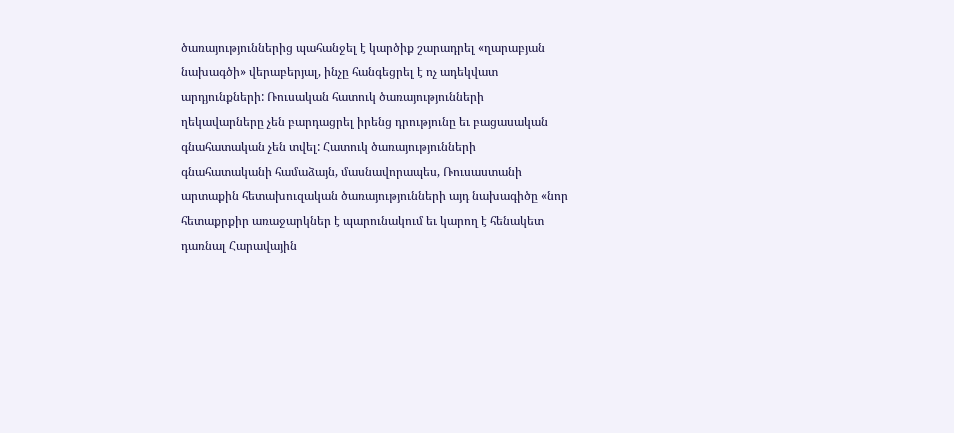ծառայություններից պահանջել է կարծիք շարադրել «ղարաբյան նախագծի» վերաբերյալ, ինչը հանգեցրել է ոչ ադեկվատ արդյունքների: Ռուսական հատուկ ծառայությունների ղեկավարները չեն բարդացրել իրենց դրությունը եւ բացասական գնահատական չեն տվել: Հատուկ ծառայությունների գնահատականի համաձայն, մասնավորապես, Ռուսաստանի արտաքին հետախուզական ծառայությունների այդ նախագիծը «նոր հետաքրքիր առաջարկներ է պարունակում եւ կարող է հենակետ դառնալ Հարավային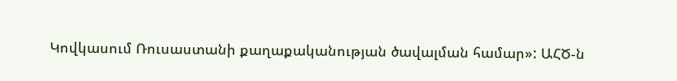Կովկասում Ռուսաստանի քաղաքականության ծավալման համար»: ԱՀԾ-ն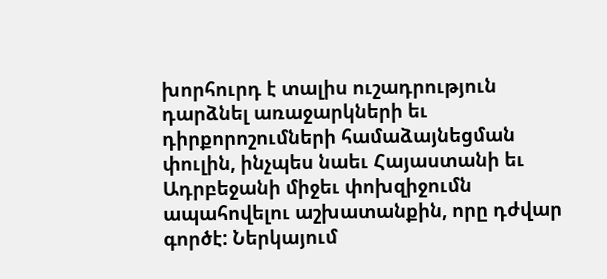խորհուրդ է տալիս ուշադրություն դարձնել առաջարկների եւ դիրքորոշումների համաձայնեցման փուլին, ինչպես նաեւ Հայաստանի եւ Ադրբեջանի միջեւ փոխզիջումն ապահովելու աշխատանքին, որը դժվար գործէ: Ներկայում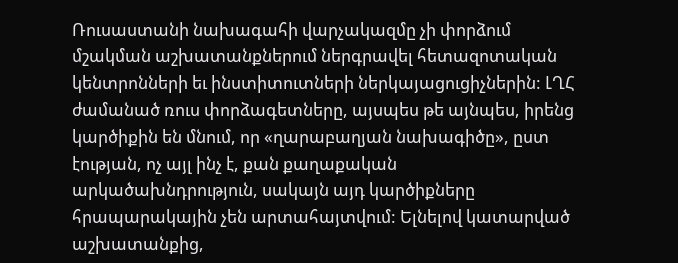Ռուսաստանի նախագահի վարչակազմը չի փորձում մշակման աշխատանքներում ներգրավել հետազոտական կենտրոնների եւ ինստիտուտների ներկայացուցիչներին: ԼՂՀ ժամանած ռուս փորձագետները, այսպես թե այնպես, իրենց կարծիքին են մնում, որ «ղարաբաղյան նախագիծը», ըստ էության, ոչ այլ ինչ է, քան քաղաքական արկածախնդրություն, սակայն այդ կարծիքները հրապարակային չեն արտահայտվում: Ելնելով կատարված աշխատանքից,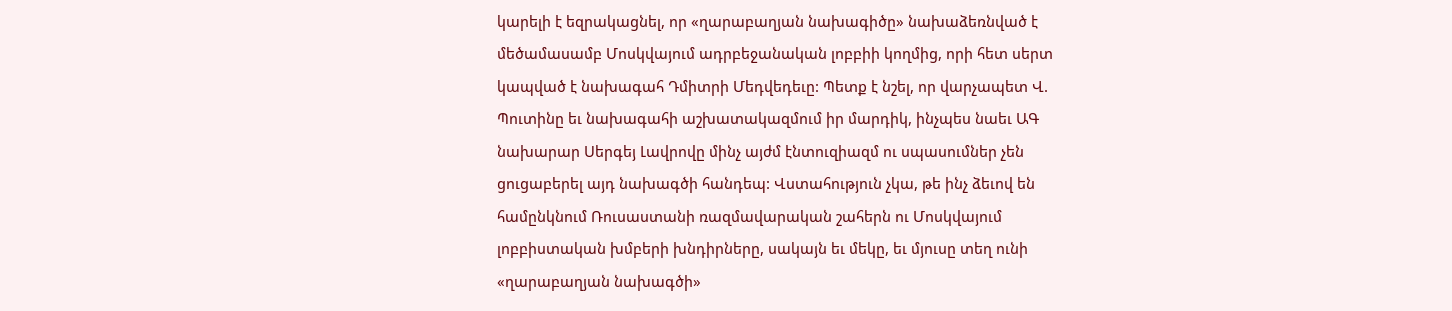կարելի է եզրակացնել, որ «ղարաբաղյան նախագիծը» նախաձեռնված է մեծամասամբ Մոսկվայում ադրբեջանական լոբբիի կողմից, որի հետ սերտ կապված է նախագահ Դմիտրի Մեդվեդեւը: Պետք է նշել, որ վարչապետ Վ. Պուտինը եւ նախագահի աշխատակազմում իր մարդիկ, ինչպես նաեւ ԱԳ նախարար Սերգեյ Լավրովը մինչ այժմ էնտուզիազմ ու սպասումներ չեն ցուցաբերել այդ նախագծի հանդեպ: Վստահություն չկա, թե ինչ ձեւով են համընկնում Ռուսաստանի ռազմավարական շահերն ու Մոսկվայում լոբբիստական խմբերի խնդիրները, սակայն եւ մեկը, եւ մյուսը տեղ ունի «ղարաբաղյան նախագծի»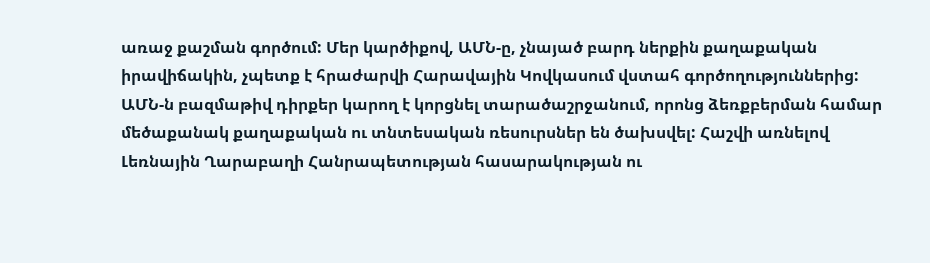առաջ քաշման գործում: Մեր կարծիքով, ԱՄՆ-ը, չնայած բարդ ներքին քաղաքական իրավիճակին, չպետք է հրաժարվի Հարավային Կովկասում վստահ գործողություններից: ԱՄՆ-ն բազմաթիվ դիրքեր կարող է կորցնել տարածաշրջանում, որոնց ձեռքբերման համար մեծաքանակ քաղաքական ու տնտեսական ռեսուրսներ են ծախսվել: Հաշվի առնելով Լեռնային Ղարաբաղի Հանրապետության հասարակության ու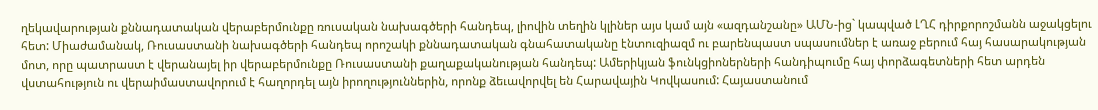ղեկավարության քննադատական վերաբերմունքը ռուսական նախագծերի հանդեպ, լիովին տեղին կլիներ այս կամ այն «ազդանշանը» ԱՄՆ-ից` կապված ԼՂՀ դիրքորոշմանն աջակցելու հետ: Միաժամանակ, Ռուսաստանի նախագծերի հանդեպ որոշակի քննադատական գնահատականը էնտուզիազմ ու բարենպաստ սպասումներ է առաջ բերում հայ հասարակության մոտ, որը պատրաստ է վերանայել իր վերաբերմունքը Ռուսաստանի քաղաքականության հանդեպ: Ամերիկյան ֆունկցիոներների հանդիպումը հայ փորձագետների հետ արդեն վստահություն ու վերաիմաստավորում է հաղորդել այն իրողություններին, որոնք ձեւավորվել են Հարավային Կովկասում: Հայաստանում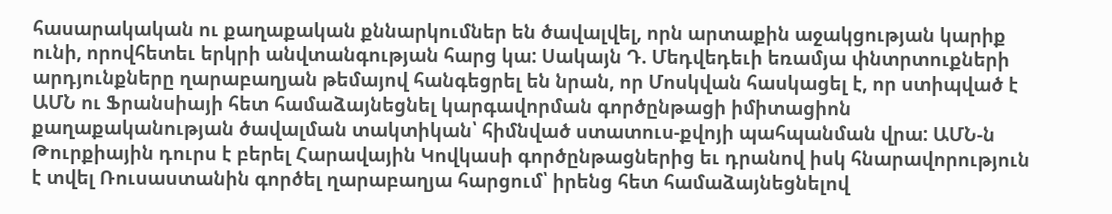հասարակական ու քաղաքական քննարկումներ են ծավալվել, որն արտաքին աջակցության կարիք ունի, որովհետեւ երկրի անվտանգության հարց կա: Սակայն Դ. Մեդվեդեւի եռամյա փնտրտուքների արդյունքները ղարաբաղյան թեմայով հանգեցրել են նրան, որ Մոսկվան հասկացել է, որ ստիպված է ԱՄՆ ու Ֆրանսիայի հետ համաձայնեցնել կարգավորման գործընթացի իմիտացիոն քաղաքականության ծավալման տակտիկան՝ հիմնված ստատուս-քվոյի պահպանման վրա: ԱՄՆ-ն Թուրքիային դուրս է բերել Հարավային Կովկասի գործընթացներից եւ դրանով իսկ հնարավորություն է տվել Ռուսաստանին գործել ղարաբաղյա հարցում՝ իրենց հետ համաձայնեցնելով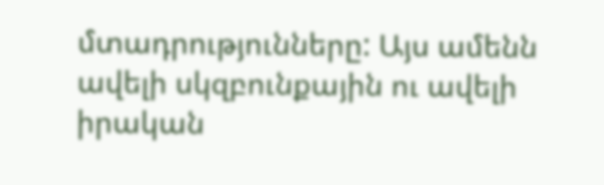մտադրությունները: Այս ամենն ավելի սկզբունքային ու ավելի իրական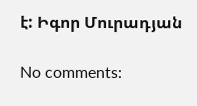է: Իգոր Մուրադյան

No comments: